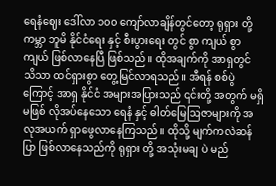ရေနံဈေး ဒေါ်လာ ၁၀၀ ကျော်လာချိန်တွင်တော့ ရုရှား တို့ ကမ္ဘာ ဘူမိ နိုင်ငံရေး နှင့် စီးပွားရေး တွင် စွာ ကျယ် စွာ ကျယ် ဖြစ်လာနေပြီ ဖြစ်သည်။ ထိုအချက်ကို အာရှတွင် သိသာ ထင်ရှားစွာ တွေ့မြင်လာရသည်။ အီရန် စစ်ပွဲ ကြောင့် အာရှ နိုင်ငံ အများအပြားသည် ၎င်းတို့ အတွက် မရှိမဖြစ် လိုအပ်နေသော ရေနံ နှင့် ဓါတ်မြေဩဇာများကို အလုအယက် ရှာဖွေလာနေကြသည်။ ထိုသို့ မျက်ကလဲဆန်ပြာ ဖြစ်လာနေသည်ကို ရုရှား တို့ အသုံးမချ ပဲ မည်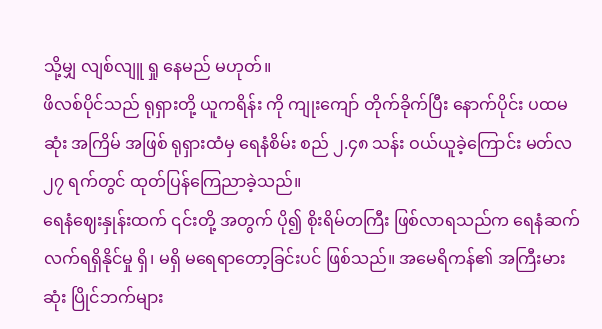သို့မျှ လျစ်လျူ ရှု နေမည် မဟုတ်။
ဖိလစ်ပိုင်သည် ရုရှားတို့ ယူကရိန်း ကို ကျုးကျော် တိုက်ခိုက်ပြီး နောက်ပိုင်း ပထမ ဆုံး အကြိမ် အဖြစ် ရုရှားထံမှ ရေနံစိမ်း စည် ၂.၄၈ သန်း ဝယ်ယူခဲ့ကြောင်း မတ်လ ၂၇ ရက်တွင် ထုတ်ပြန်ကြေညာခဲ့သည်။
ရေနံဈေးနှုန်းထက် ၎င်းတို့ အတွက် ပို၍ စိုးရိမ်တကြီး ဖြစ်လာရသည်က ရေနံဆက်လက်ရရှိနိုင်မှု ရှိ၊ မရှိ မရေရာတော့ခြင်းပင် ဖြစ်သည်။ အမေရိကန်၏ အကြီးမားဆုံး ပြိုင်ဘက်များ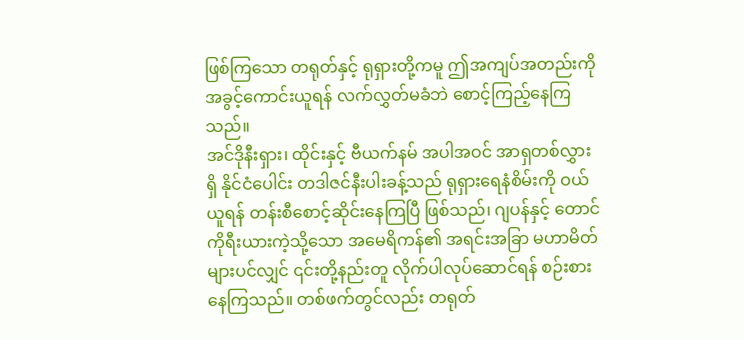ဖြစ်ကြသော တရုတ်နှင့် ရုရှားတို့ကမူ ဤအကျပ်အတည်းကို အခွင့်ကောင်းယူရန် လက်လွှတ်မခံဘဲ စောင့်ကြည့်နေကြသည်။
အင်ဒိုနီးရှား၊ ထိုင်းနှင့် ဗီယက်နမ် အပါအဝင် အာရှတစ်လွှားရှိ နိုင်ငံပေါင်း တဒါဇင်နီးပါးခန့်သည် ရုရှားရေနံစိမ်းကို ဝယ်ယူရန် တန်းစီစောင့်ဆိုင်းနေကြပြီ ဖြစ်သည်၊ ဂျပန်နှင့် တောင်ကိုရီးယားကဲ့သို့သော အမေရိကန်၏ အရင်းအခြာ မဟာမိတ်များပင်လျှင် ၎င်းတို့နည်းတူ လိုက်ပါလုပ်ဆောင်ရန် စဉ်းစားနေကြသည်။ တစ်ဖက်တွင်လည်း တရုတ်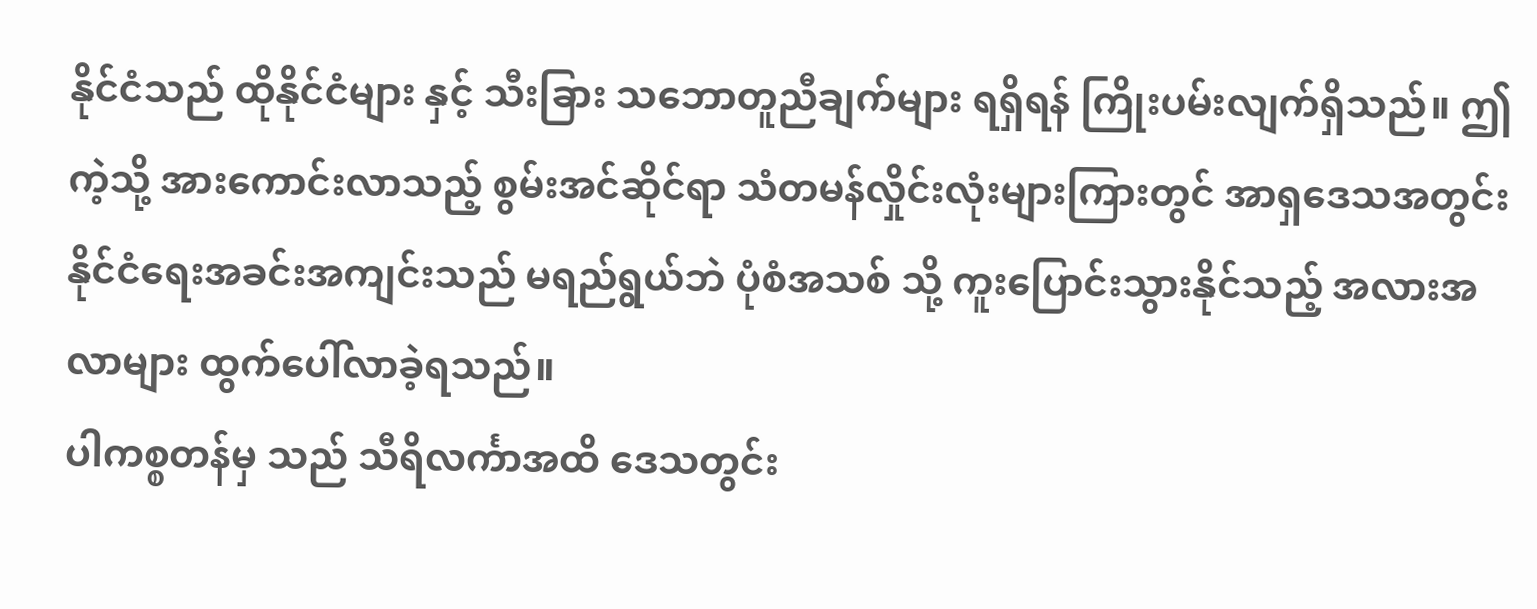နိုင်ငံသည် ထိုနိုင်ငံများ နှင့် သီးခြား သဘောတူညီချက်များ ရရှိရန် ကြိုးပမ်းလျက်ရှိသည်။ ဤကဲ့သို့ အားကောင်းလာသည့် စွမ်းအင်ဆိုင်ရာ သံတမန်လှိုင်းလုံးများကြားတွင် အာရှဒေသအတွင်း နိုင်ငံရေးအခင်းအကျင်းသည် မရည်ရွယ်ဘဲ ပုံစံအသစ် သို့ ကူးပြောင်းသွားနိုင်သည့် အလားအလာများ ထွက်ပေါ်လာခဲ့ရသည်။
ပါကစ္စတန်မှ သည် သီရိလင်္ကာအထိ ဒေသတွင်း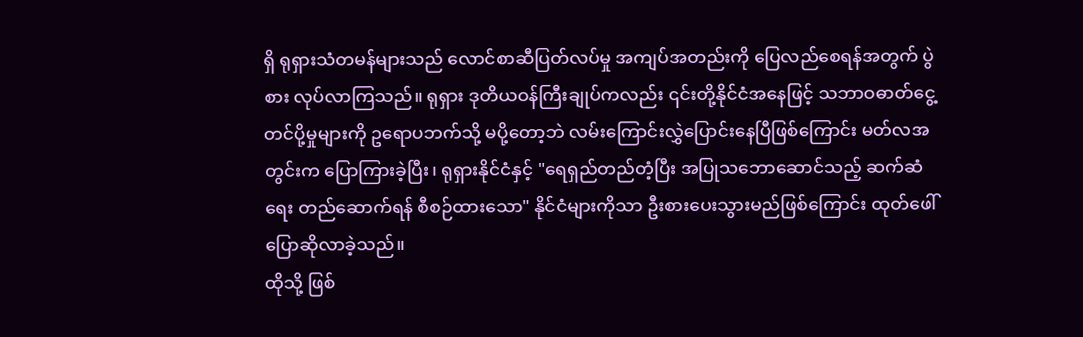ရှိ ရုရှားသံတမန်များသည် လောင်စာဆီပြတ်လပ်မှု အကျပ်အတည်းကို ပြေလည်စေရန်အတွက် ပွဲစား လုပ်လာကြသည်။ ရုရှား ဒုတိယဝန်ကြီးချုပ်ကလည်း ၎င်းတို့နိုင်ငံအနေဖြင့် သဘာဝဓာတ်ငွေ့ တင်ပို့မှုများကို ဥရောပဘက်သို့ မပို့တော့ဘဲ လမ်းကြောင်းလွှဲပြောင်းနေပြီဖြစ်ကြောင်း မတ်လအတွင်းက ပြောကြားခဲ့ပြီး၊ ရုရှားနိုင်ငံနှင့် "ရေရှည်တည်တံ့ပြီး အပြုသဘောဆောင်သည့် ဆက်ဆံရေး တည်ဆောက်ရန် စီစဉ်ထားသော" နိုင်ငံများကိုသာ ဦးစားပေးသွားမည်ဖြစ်ကြောင်း ထုတ်ဖေါ် ပြောဆိုလာခဲ့သည်။
ထိုသို့ ဖြစ်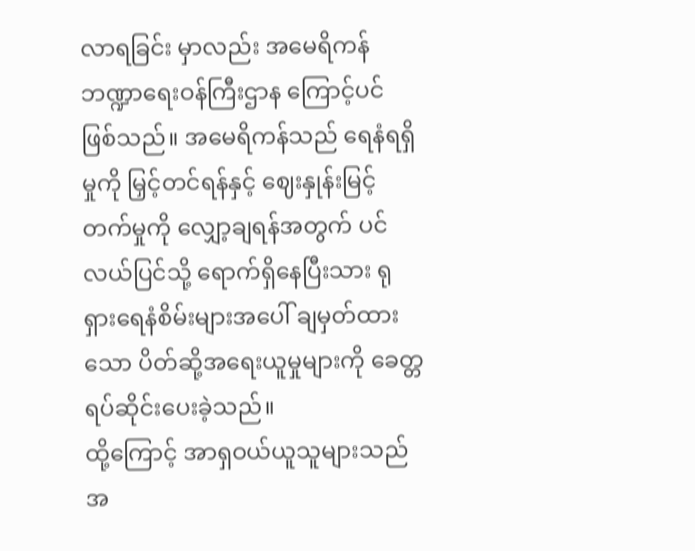လာရခြင်း မှာလည်း အမေရိကန် ဘဏ္ဍာရေးဝန်ကြီးဌာန ကြောင့်ပင် ဖြစ်သည်။ အမေရိကန်သည် ရေနံရရှိမှုကို မြှင့်တင်ရန်နှင့် ဈေးနှုန်းမြင့်တက်မှုကို လျှော့ချရန်အတွက် ပင်လယ်ပြင်သို့ ရောက်ရှိနေပြီးသား ရုရှားရေနံစိမ်းများအပေါ် ချမှတ်ထားသော ပိတ်ဆို့အရေးယူမှုများကို ခေတ္တရပ်ဆိုင်းပေးခဲ့သည်။
ထို့ကြောင့် အာရှဝယ်ယူသူများသည် အ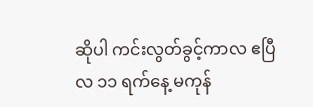ဆိုပါ ကင်းလွတ်ခွင့်ကာလ ဧပြီလ ၁၁ ရက်နေ့ မကုန်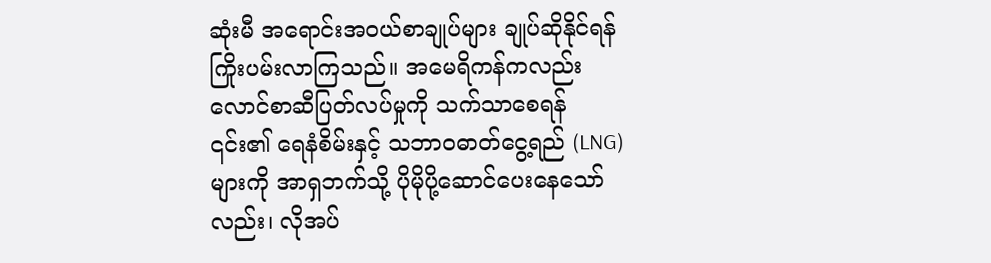ဆုံးမီ အရောင်းအဝယ်စာချုပ်များ ချုပ်ဆိုနိုင်ရန် ကြိုးပမ်းလာကြသည်။ အမေရိကန်ကလည်း လောင်စာဆီပြတ်လပ်မှုကို သက်သာစေရန် ၎င်း၏ ရေနံစိမ်းနှင့် သဘာဝဓာတ်ငွေ့ရည် (LNG) များကို အာရှဘက်သို့ ပိုမိုပို့ဆောင်ပေးနေသော်လည်း၊ လိုအပ်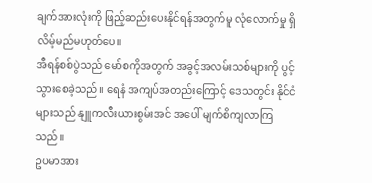ချက်အားလုံးကို ဖြည့်ဆည်းပေးနိုင်ရန်အတွက်မူ လုံလောက်မှု ရှိလိမ့်မည်မဟုတ်ပေ။
အီရန်စစ်ပွဲသည် မော်စကိုအတွက် အခွင့်အလမ်းသစ်များကို ပွင့်သွားစေခဲ့သည်။ ရေနံ အကျပ်အတည်းကြောင့် ဒေသတွင်း နိုင်ငံများသည် နျူကလီးယားစွမ်းအင် အပေါ် မျက်စိကျလာကြသည်။
ဥပမာအား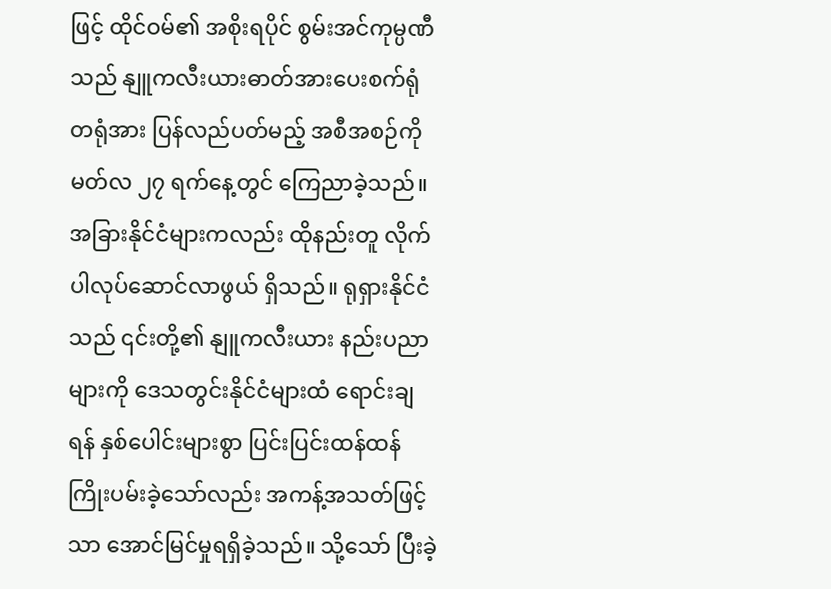ဖြင့် ထိုင်ဝမ်၏ အစိုးရပိုင် စွမ်းအင်ကုမ္ပဏီသည် နျူကလီးယားဓာတ်အားပေးစက်ရုံတရုံအား ပြန်လည်ပတ်မည့် အစီအစဉ်ကို မတ်လ ၂၇ ရက်နေ့တွင် ကြေညာခဲ့သည်။ အခြားနိုင်ငံများကလည်း ထိုနည်းတူ လိုက်ပါလုပ်ဆောင်လာဖွယ် ရှိသည်။ ရုရှားနိုင်ငံသည် ၎င်းတို့၏ နျူကလီးယား နည်းပညာများကို ဒေသတွင်းနိုင်ငံများထံ ရောင်းချရန် နှစ်ပေါင်းများစွာ ပြင်းပြင်းထန်ထန် ကြိုးပမ်းခဲ့သော်လည်း အကန့်အသတ်ဖြင့်သာ အောင်မြင်မှုရရှိခဲ့သည်။ သို့သော် ပြီးခဲ့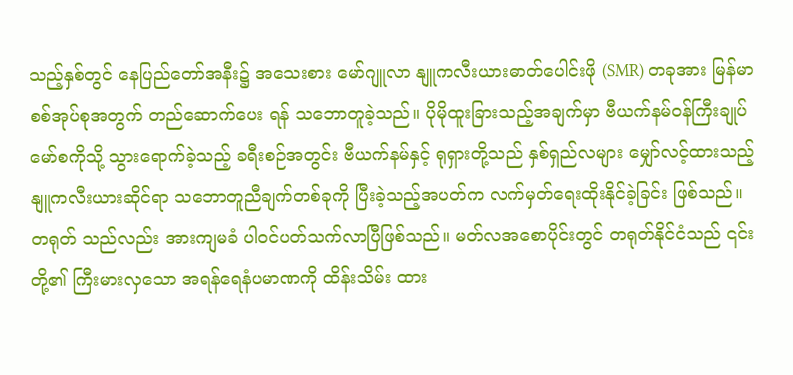သည့်နှစ်တွင် နေပြည်တော်အနီး၌ အသေးစား မော်ဂျူလာ နျူကလီးယားဓာတ်ပေါင်းဖို (SMR) တခုအား မြန်မာ စစ်အုပ်စုအတွက် တည်ဆောက်ပေး ရန် သဘောတူခဲ့သည်။ ပိုမိုထူးခြားသည့်အချက်မှာ ဗီယက်နမ်ဝန်ကြီးချုပ် မော်စကိုသို့ သွားရောက်ခဲ့သည့် ခရီးစဉ်အတွင်း ဗီယက်နမ်နှင့် ရုရှားတို့သည် နှစ်ရှည်လများ မျှော်လင့်ထားသည့် နျူကလီးယားဆိုင်ရာ သဘောတူညီချက်တစ်ခုကို ပြီးခဲ့သည့်အပတ်က လက်မှတ်ရေးထိုးနိုင်ခဲ့ခြင်း ဖြစ်သည်။
တရုတ် သည်လည်း အားကျမခံ ပါဝင်ပတ်သက်လာပြီဖြစ်သည်။ မတ်လအစောပိုင်းတွင် တရုတ်နိုင်ငံသည် ၎င်းတို့၏ ကြီးမားလှသော အရန်ရေနံပမာဏကို ထိန်းသိမ်း ထား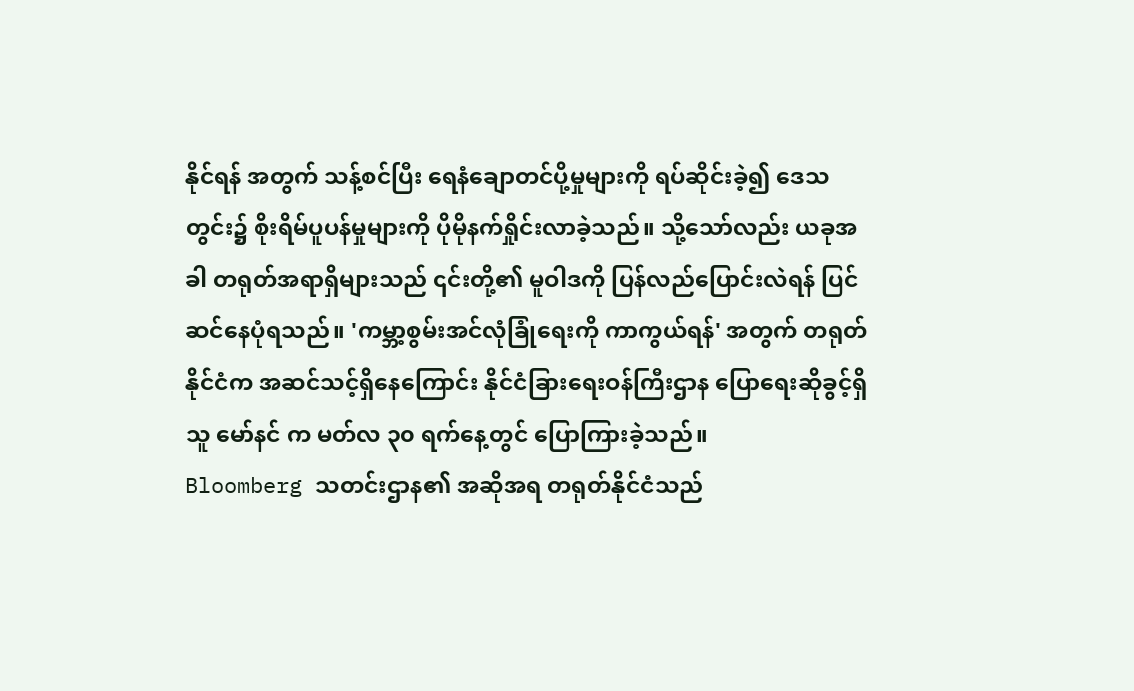နိုင်ရန် အတွက် သန့်စင်ပြီး ရေနံချောတင်ပို့မှုများကို ရပ်ဆိုင်းခဲ့၍ ဒေသတွင်း၌ စိုးရိမ်ပူပန်မှုများကို ပိုမိုနက်ရှိုင်းလာခဲ့သည်။ သို့သော်လည်း ယခုအခါ တရုတ်အရာရှိများသည် ၎င်းတို့၏ မူဝါဒကို ပြန်လည်ပြောင်းလဲရန် ပြင်ဆင်နေပုံရသည်။ 'ကမ္ဘာ့စွမ်းအင်လုံခြုံရေးကို ကာကွယ်ရန်' အတွက် တရုတ်နိုင်ငံက အဆင်သင့်ရှိနေကြောင်း နိုင်ငံခြားရေးဝန်ကြီးဌာန ပြောရေးဆိုခွင့်ရှိသူ မော်နင် က မတ်လ ၃၀ ရက်နေ့တွင် ပြောကြားခဲ့သည်။
Bloomberg သတင်းဌာန၏ အဆိုအရ တရုတ်နိုင်ငံသည်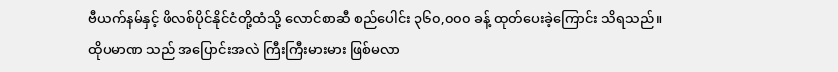ဗီယက်နမ်နှင့် ဖိလစ်ပိုင်နိုင်ငံတို့ထံသို့ လောင်စာဆီ စည်ပေါင်း ၃၆၀,၀၀၀ ခန့် ထုတ်ပေးခဲ့ကြောင်း သိရသည်။ ထိုပမာဏ သည် အပြောင်းအလဲ ကြီးကြီးမားမား ဖြစ်မလာ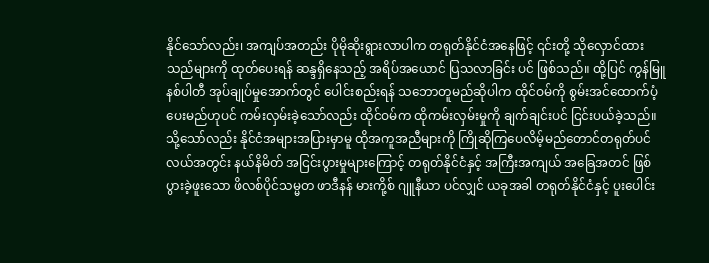နိုင်သော်လည်း၊ အကျပ်အတည်း ပိုမိုဆိုးရွားလာပါက တရုတ်နိုင်ငံအနေဖြင့် ၎င်းတို့ သိုလှောင်ထားသည်များကို ထုတ်ပေးရန် ဆန္ဒရှိနေသည့် အရိပ်အယောင် ပြသလာခြင်း ပင် ဖြစ်သည်။ ထို့ပြင် ကွန်မြူနစ်ပါတီ အုပ်ချုပ်မှုအောက်တွင် ပေါင်းစည်းရန် သဘောတူမည်ဆိုပါက ထိုင်ဝမ်ကို စွမ်းအင်ထောက်ပံ့ပေးမည်ဟုပင် ကမ်းလှမ်းခဲ့သော်လည်း ထိုင်ဝမ်က ထိုကမ်းလှမ်းမှုကို ချက်ချင်းပင် ငြင်းပယ်ခဲ့သည်။
သို့သော်လည်း နိုင်ငံအများအပြားမှာမူ ထိုအကူအညီများကို ကြိုဆိုကြပေလိမ့်မည်တောင်တရုတ်ပင်လယ်အတွင်း နယ်နိမိတ် အငြင်းပွားမှုများကြောင့် တရုတ်နိုင်ငံနှင့် အကြီးအကျယ် အခြေအတင် ဖြစ်ပွားခဲ့ဖူးသော ဖိလစ်ပိုင်သမ္မတ ဖာဒီနန် မားကို့စ် ဂျူနီယာ ပင်လျှင် ယခုအခါ တရုတ်နိုင်ငံနှင့် ပူးပေါင်း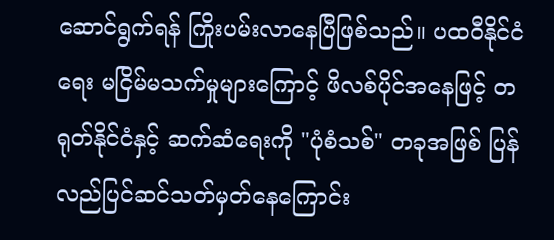ဆောင်ရွက်ရန် ကြိုးပမ်းလာနေပြီဖြစ်သည်။ ပထဝီနိုင်ငံရေး မငြိမ်မသက်မှုများကြောင့် ဖိလစ်ပိုင်အနေဖြင့် တရုတ်နိုင်ငံနှင့် ဆက်ဆံရေးကို "ပုံစံသစ်" တခုအဖြစ် ပြန်လည်ပြင်ဆင်သတ်မှတ်နေကြောင်း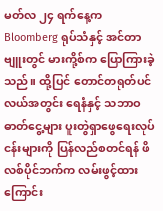မတ်လ ၂၄ ရက်နေ့က Bloomberg ရုပ်သံနှင့် အင်တာဗျူးတွင် မားကို့စ်က ပြောကြားခဲ့သည်။ ထို့ပြင် တောင်တရုတ်ပင်လယ်အတွင်း ရေနံနှင့် သဘာဝဓာတ်ငွေ့များ ပူးတွဲရှာဖွေရေးလုပ်ငန်းများကို ပြန်လည်စတင်ရန် ဖိလစ်ပိုင်ဘက်က လမ်းဖွင့်ထားကြောင်း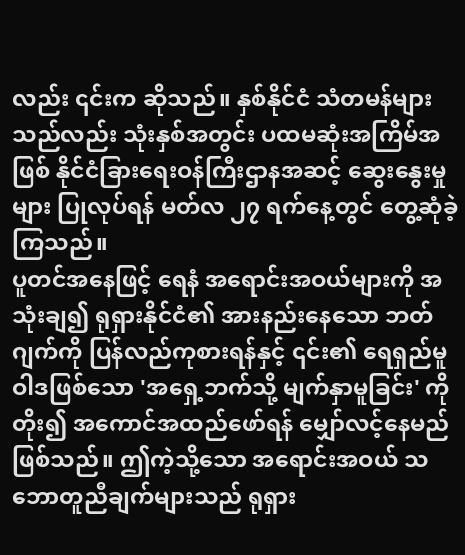လည်း ၎င်းက ဆိုသည်။ နှစ်နိုင်ငံ သံတမန်များသည်လည်း သုံးနှစ်အတွင်း ပထမဆုံးအကြိမ်အဖြစ် နိုင်ငံခြားရေးဝန်ကြီးဌာနအဆင့် ဆွေးနွေးမှုများ ပြုလုပ်ရန် မတ်လ ၂၇ ရက်နေ့တွင် တွေ့ဆုံခဲ့ကြသည်။
ပူတင်အနေဖြင့် ရေနံ အရောင်းအဝယ်များကို အသုံးချ၍ ရုရှားနိုင်ငံ၏ အားနည်းနေသော ဘတ်ဂျက်ကို ပြန်လည်ကုစားရန်နှင့် ၎င်း၏ ရေရှည်မူဝါဒဖြစ်သော 'အရှေ့ဘက်သို့ မျက်နှာမူခြင်း' ကို တိုး၍ အကောင်အထည်ဖော်ရန် မျှော်လင့်နေမည်ဖြစ်သည်။ ဤကဲ့သို့သော အရောင်းအဝယ် သဘောတူညီချက်များသည် ရုရှား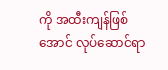ကို အထီးကျန်ဖြစ်အောင် လုပ်ဆောင်ရာ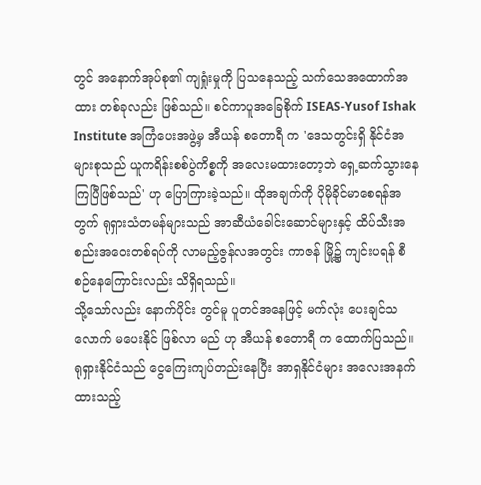တွင် အနောက်အုပ်စု၏ ကျရှုံးမှုကို ပြသနေသည့် သက်သေအထောက်အထား တစ်ခုလည်း ဖြစ်သည်။ စင်ကာပူအခြေစိုက် ISEAS-Yusof Ishak Institute အကြံပေးအဖွဲ့မှ အီယန် စတောရီ က 'ဒေသတွင်းရှိ နိုင်ငံအများစုသည် ယူကရိန်းစစ်ပွဲကိစ္စကို အလေးမထားတော့ဘဲ ရှေ့ဆက်သွားနေကြပြီဖြစ်သည်' ဟု ပြောကြားခဲ့သည်။ ထိုအချက်ကို ပိုမိုခိုင်မာစေရန်အတွက် ရုရှားသံတမန်များသည် အာဆီယံခေါင်းဆောင်များနှင့် ထိပ်သီးအစည်းအဝေးတစ်ရပ်ကို လာမည့်ဇွန်လအတွင်း ကာဇန် မြို့၌ ကျင်းပရန် စီစဉ်နေကြောင်းလည်း သိရှိရသည်။
သို့သော်လည်း နောက်ပိုင်း တွင်မူ ပူတင်အနေဖြင့် မက်လုံး ပေးချင်သလောက် မပေးနိုင် ဖြစ်လာ မည် ဟု အီယန် စတောရီ က ထောက်ပြသည်။ ရုရှားနိုင်ငံသည် ငွေကြေးကျပ်တည်းနေပြီး အာရှနိုင်ငံများ အလေးအနက်ထားသည့်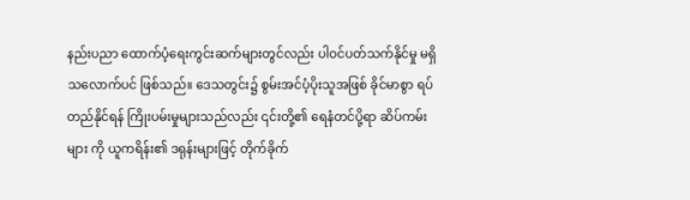နည်းပညာ ထောက်ပံ့ရေးကွင်းဆက်များတွင်လည်း ပါဝင်ပတ်သက်နိုင်မှု မရှိသလောက်ပင် ဖြစ်သည်။ ဒေသတွင်း၌ စွမ်းအင်ပံ့ပိုးသူအဖြစ် ခိုင်မာစွာ ရပ်တည်နိုင်ရန် ကြိုးပမ်းမှုများသည်လည်း ၎င်းတို့၏ ရေနံတင်ပို့ရာ ဆိပ်ကမ်းများ ကို ယူကရိန်း၏ ဒရုန်းများဖြင့် တိုက်ခိုက်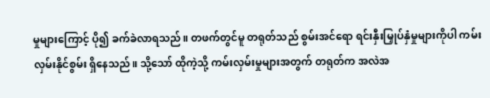မှုများကြောင့် ပို၍ ခက်ခဲလာရသည်။ တဖက်တွင်မူ တရုတ်သည် စွမ်းအင်ရော ရင်းနှီးမြှုပ်နှံမှုများကိုပါ ကမ်းလှမ်းနိုင်စွမ်း ရှိနေသည်။ သို့သော် ထိုကဲ့သို့ ကမ်းလှမ်းမှုများအတွက် တရုတ်က အလဲအ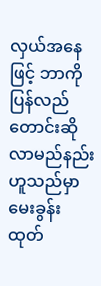လှယ်အနေဖြင့် ဘာကို ပြန်လည်တောင်းဆိုလာမည်နည်းဟူသည်မှာ မေးခွန်းထုတ်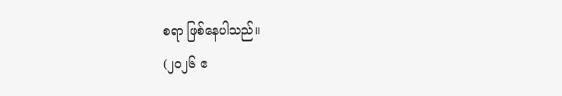စရာ ဖြစ်နေပါသည်။
(၂၀၂၆ ဧ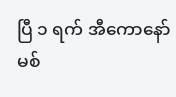ပြီ ၁ ရက် အီကောနော်မစ်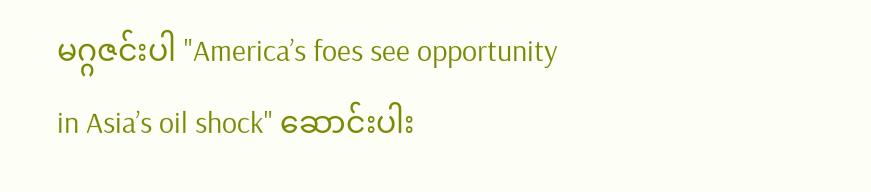မဂ္ဂဇင်းပါ "America’s foes see opportunity in Asia’s oil shock" ဆောင်းပါး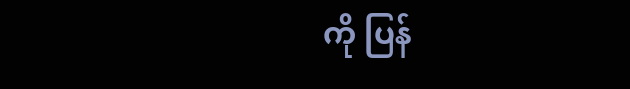ကို ပြန်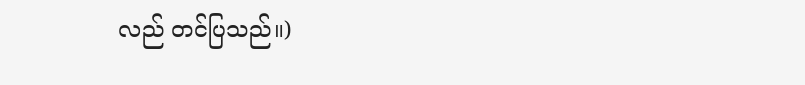လည် တင်ပြသည်။)